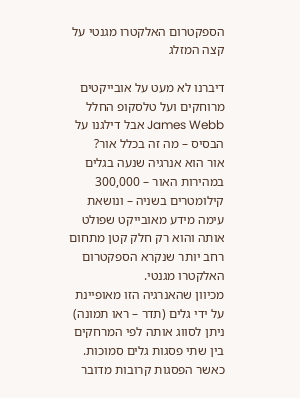הספקטרום האלקטרו מגנטי על קצה המזלג

דיברנו לא מעט על אובייקטים מרוחקים ועל טלסקופ החלל James Webb אבל דילגנו על הבסיס – מה זה בכלל אור?
אור הוא אנרגיה שנעה בגלים במהירות האור – 300,000 קילומטרים בשניה – ונושאת עימה מידע מאובייקט שפולט אותה והוא רק חלק קטן מתחום רחב יותר שנקרא הספקטרום האלקטרו מגנטי.
מכיוון שהאנרגיה הזו מאופיינת על ידי גלים (תדר – ראו תמונה) ניתן לסווג אותה לפי המרחקים בין שתי פסגות גלים סמוכות. כאשר הפסגות קרובות מדובר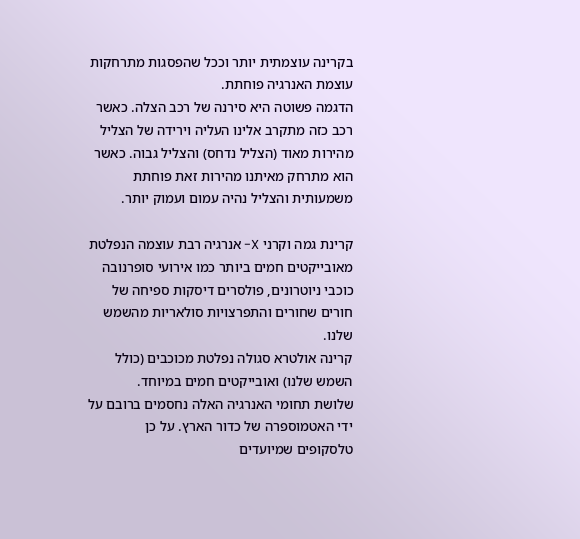בקרינה עוצמתית יותר וככל שהפסגות מתרחקות עוצמת האנרגיה פוחתת.
הדגמה פשוטה היא סירנה של רכב הצלה. כאשר רכב כזה מתקרב אלינו העליה וירידה של הצליל מהירות מאוד (הצליל נדחס) והצליל גבוה. כאשר הוא מתרחק מאיתנו מהירות זאת פוחתת משמעותית והצליל נהיה עמום ועמוק יותר.

קרינת גמה וקרני X- אנרגיה רבת עוצמה הנפלטת מאובייקטים חמים ביותר כמו אירועי סופרנובה כוכבי ניוטרונים, פולסרים דיסקות ספיחה של חורים שחורים והתפרצויות סולאריות מהשמש שלנו.
קרינה אולטרא סגולה נפלטת מכוכבים (כולל השמש שלנו) ואובייקטים חמים במיוחד.
שלושת תחומי האנרגיה האלה נחסמים ברובם על ידי האטמוספרה של כדור הארץ. על כן טלסקופים שמיועדים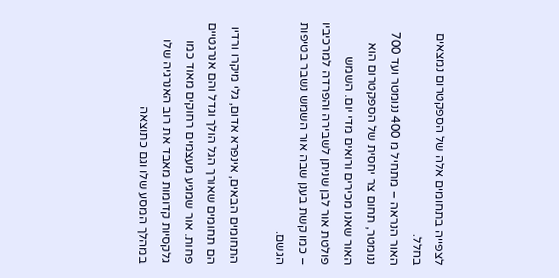לצפייה בתחומים אלה של הספקטרום נמצאים בחלל.
האור הנראה – מתחיל מ 400 ננומטר ועד 700 ננומטר, תחום צר יחסית של הספקטרום הוא האור שאנו מכירים ורואים מדי יום. השמש פולטת אור לבן שניתן לשבירה והפרדה למרכיביו – כמו קשת בענן שבה אור השמש נשבר בטיפות הגשם.

התחומים הבאים, אינפרא אדום, גלי מיקרו ורדיו הם תחומים שאורך הגל הולך וגדל והם אנרגטיים פחות. אור שמגיע מעצמים רחוקים מאוד כמו גלקסיות קדומות מאבד את רוב האנרגיה שלו במהלך המסע שלו וגם כתוצאה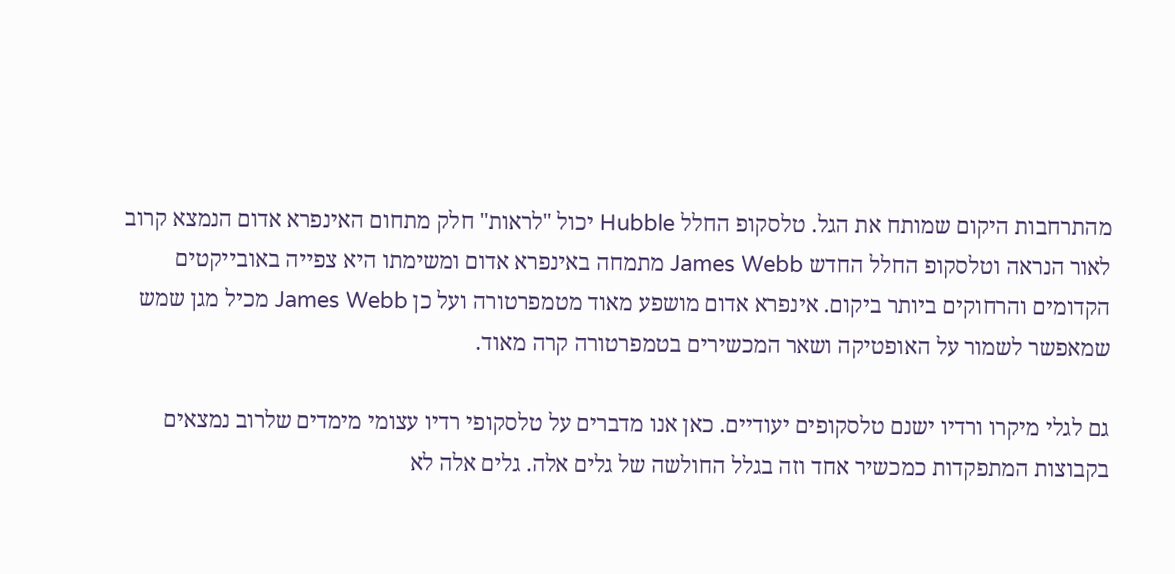מהתרחבות היקום שמותח את הגל. טלסקופ החלל Hubble יכול "לראות" חלק מתחום האינפרא אדום הנמצא קרוב לאור הנראה וטלסקופ החלל החדש James Webb מתמחה באינפרא אדום ומשימתו היא צפייה באובייקטים הקדומים והרחוקים ביותר ביקום. אינפרא אדום מושפע מאוד מטמפרטורה ועל כן James Webb מכיל מגן שמש שמאפשר לשמור על האופטיקה ושאר המכשירים בטמפרטורה קרה מאוד.

גם לגלי מיקרו ורדיו ישנם טלסקופים יעודיים. כאן אנו מדברים על טלסקופי רדיו עצומי מימדים שלרוב נמצאים בקבוצות המתפקדות כמכשיר אחד וזה בגלל החולשה של גלים אלה. גלים אלה לא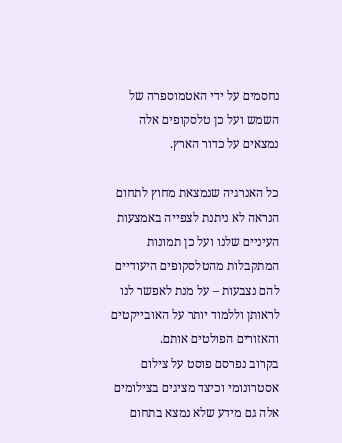נחסמים על ידי האטמוספרה של השמש ועל כן טלסקופים אלה נמצאים על כדור הארץ.

כל האנרגיה שנמצאת מחוץ לתחום הנראה לא ניתנת לצפייה באמצעות העיניים שלנו ועל כן תמונות המתקבלות מהטלסקופים היעודיים להם נצבעות – על מנת לאפשר לנו לראותן וללמוד יותר על האובייקטים והאזורים הפולטים אותם.
בקרוב נפרסם פוסט על צילום אסטרונומי וכיצד מציגים בצילומים אלה גם מידע שלא נמצא בתחום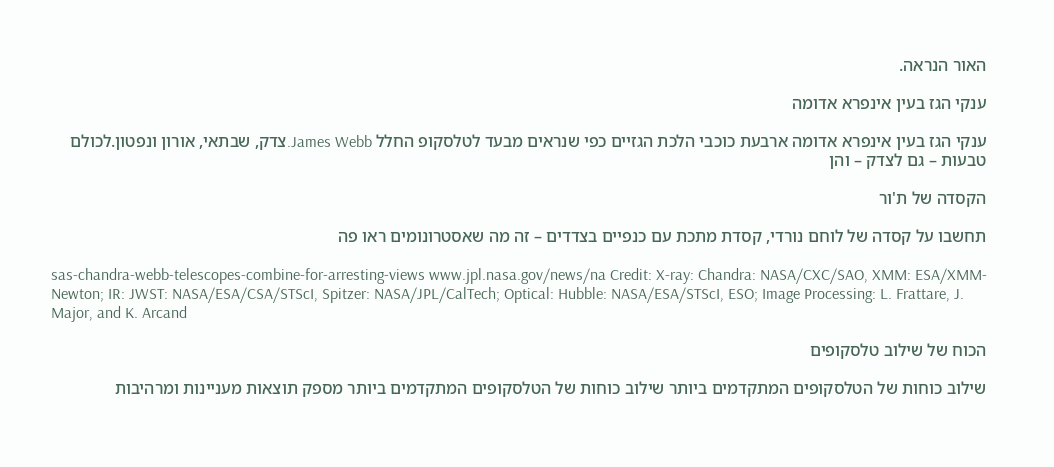האור הנראה.

ענקי הגז בעין אינפרא אדומה

ענקי הגז בעין אינפרא אדומה ארבעת כוכבי הלכת הגזיים כפי שנראים מבעד לטלסקופ החלל James Webb.צדק, שבתאי, אורון ונפטון.לכולם טבעות – גם לצדק – והן

הקסדה של ת'ור

תחשבו על קסדה של לוחם נורדי, קסדת מתכת עם כנפיים בצדדים – זה מה שאסטרונומים ראו פה

sas-chandra-webb-telescopes-combine-for-arresting-views www.jpl.nasa.gov/news/na Credit: X-ray: Chandra: NASA/CXC/SAO, XMM: ESA/XMM-Newton; IR: JWST: NASA/ESA/CSA/STScI, Spitzer: NASA/JPL/CalTech; Optical: Hubble: NASA/ESA/STScI, ESO; Image Processing: L. Frattare, J. Major, and K. Arcand

הכוח של שילוב טלסקופים

שילוב כוחות של הטלסקופים המתקדמים ביותר שילוב כוחות של הטלסקופים המתקדמים ביותר מספק תוצאות מעניינות ומרהיבות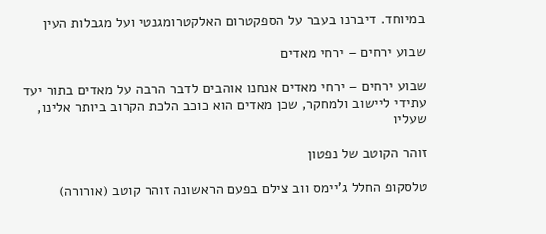במיוחד. דיברנו בעבר על הספקטרום האלקטרומגנטי ועל מגבלות העין

שבוע ירחים – ירחי מאדים

שבוע ירחים – ירחי מאדים אנחנו אוהבים לדבר הרבה על מאדים בתור יעד עתידי ליישוב ולמחקר, שכן מאדים הוא כוכב הלכת הקרוב ביותר אלינו, שעליו

זוהר הקוטב של נפטון

טלסקופ החלל ג'יימס ווב צילם בפעם הראשונה זוהר קוטב (אורורה)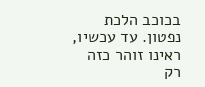בכוכב הלכת נפטון. עד עכשיו, ראינו זוהר כזה רק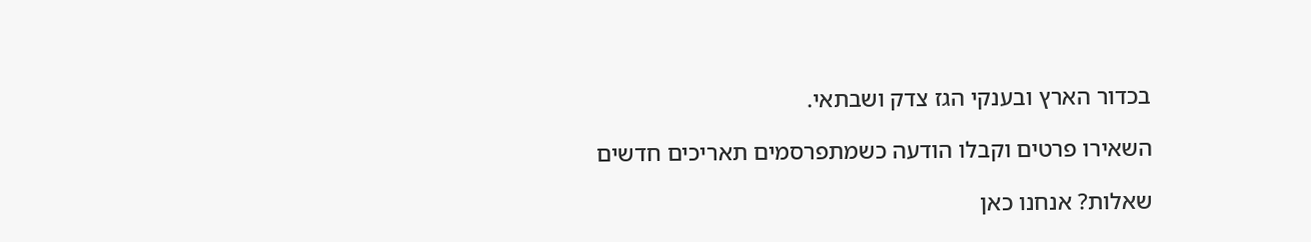בכדור הארץ ובענקי הגז צדק ושבתאי.

השאירו פרטים וקבלו הודעה כשמתפרסמים תאריכים חדשים

שאלות? אנחנו כאן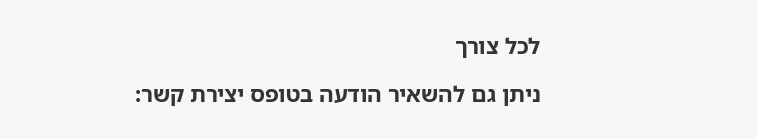לכל צורך

ניתן גם להשאיר הודעה בטופס יצירת קשר: